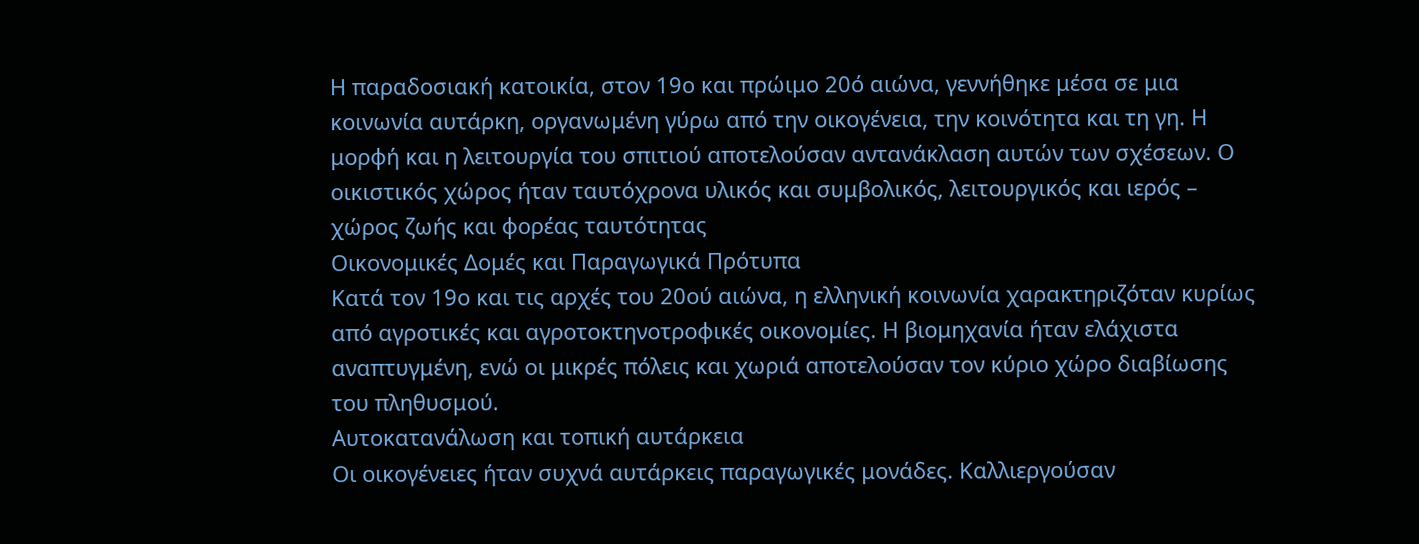Η παραδοσιακή κατοικία, στον 19ο και πρώιμο 20ό αιώνα, γεννήθηκε μέσα σε μια κοινωνία αυτάρκη, οργανωμένη γύρω από την οικογένεια, την κοινότητα και τη γη. Η μορφή και η λειτουργία του σπιτιού αποτελούσαν αντανάκλαση αυτών των σχέσεων. Ο οικιστικός χώρος ήταν ταυτόχρονα υλικός και συμβολικός, λειτουργικός και ιερός – χώρος ζωής και φορέας ταυτότητας
Οικονομικές Δομές και Παραγωγικά Πρότυπα
Κατά τον 19ο και τις αρχές του 20ού αιώνα, η ελληνική κοινωνία χαρακτηριζόταν κυρίως από αγροτικές και αγροτοκτηνοτροφικές οικονομίες. Η βιομηχανία ήταν ελάχιστα αναπτυγμένη, ενώ οι μικρές πόλεις και χωριά αποτελούσαν τον κύριο χώρο διαβίωσης του πληθυσμού.
Αυτοκατανάλωση και τοπική αυτάρκεια
Οι οικογένειες ήταν συχνά αυτάρκεις παραγωγικές μονάδες. Καλλιεργούσαν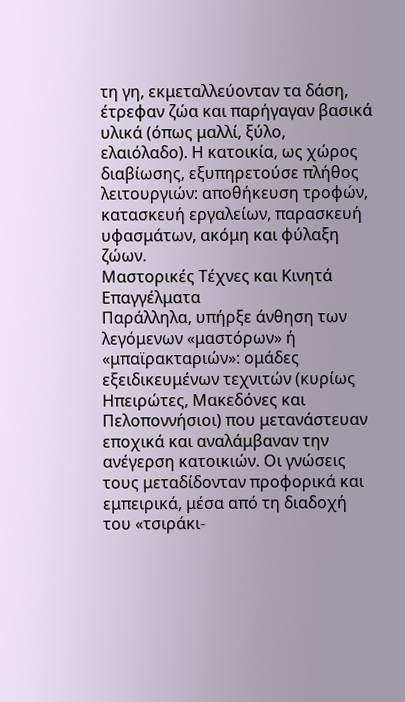τη γη, εκμεταλλεύονταν τα δάση, έτρεφαν ζώα και παρήγαγαν βασικά υλικά (όπως μαλλί, ξύλο, ελαιόλαδο). Η κατοικία, ως χώρος διαβίωσης, εξυπηρετούσε πλήθος λειτουργιών: αποθήκευση τροφών, κατασκευή εργαλείων, παρασκευή υφασμάτων, ακόμη και φύλαξη ζώων.
Μαστορικές Τέχνες και Κινητά Επαγγέλματα
Παράλληλα, υπήρξε άνθηση των λεγόμενων «μαστόρων» ή «μπαϊρακταριών»: ομάδες εξειδικευμένων τεχνιτών (κυρίως Ηπειρώτες, Μακεδόνες και Πελοποννήσιοι) που μετανάστευαν εποχικά και αναλάμβαναν την ανέγερση κατοικιών. Οι γνώσεις τους μεταδίδονταν προφορικά και εμπειρικά, μέσα από τη διαδοχή του «τσιράκι-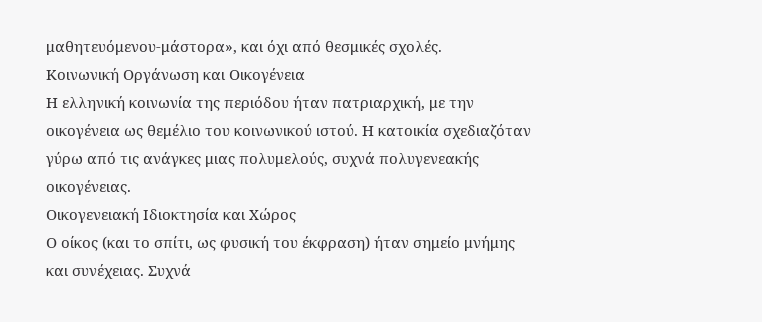μαθητευόμενου-μάστορα», και όχι από θεσμικές σχολές.
Κοινωνική Οργάνωση και Οικογένεια
Η ελληνική κοινωνία της περιόδου ήταν πατριαρχική, με την οικογένεια ως θεμέλιο του κοινωνικού ιστού. Η κατοικία σχεδιαζόταν γύρω από τις ανάγκες μιας πολυμελούς, συχνά πολυγενεακής οικογένειας.
Οικογενειακή Ιδιοκτησία και Χώρος
Ο οίκος (και το σπίτι, ως φυσική του έκφραση) ήταν σημείο μνήμης και συνέχειας. Συχνά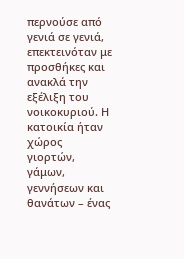περνούσε από γενιά σε γενιά, επεκτεινόταν με προσθήκες και ανακλά την εξέλιξη του νοικοκυριού. Η κατοικία ήταν χώρος γιορτών, γάμων, γεννήσεων και θανάτων – ένας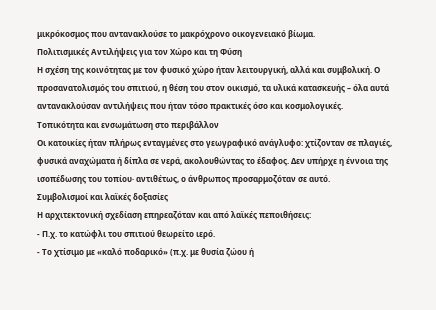μικρόκοσμος που αντανακλούσε το μακρόχρονο οικογενειακό βίωμα.
Πολιτισμικές Αντιλήψεις για τον Χώρο και τη Φύση
Η σχέση της κοινότητας με τον φυσικό χώρο ήταν λειτουργική, αλλά και συμβολική. Ο προσανατολισμός του σπιτιού, η θέση του στον οικισμό, τα υλικά κατασκευής – όλα αυτά αντανακλούσαν αντιλήψεις που ήταν τόσο πρακτικές όσο και κοσμολογικές.
Τοπικότητα και ενσωμάτωση στο περιβάλλον
Οι κατοικίες ήταν πλήρως ενταγμένες στο γεωγραφικό ανάγλυφο: χτίζονταν σε πλαγιές, φυσικά αναχώματα ή δίπλα σε νερά, ακολουθώντας το έδαφος. Δεν υπήρχε η έννοια της ισοπέδωσης του τοπίου· αντιθέτως, ο άνθρωπος προσαρμοζόταν σε αυτό.
Συμβολισμοί και λαϊκές δοξασίες
Η αρχιτεκτονική σχεδίαση επηρεαζόταν και από λαϊκές πεποιθήσεις:
- Π.χ. το κατώφλι του σπιτιού θεωρείτο ιερό.
- Το χτίσιμο με «καλό ποδαρικό» (π.χ. με θυσία ζώου ή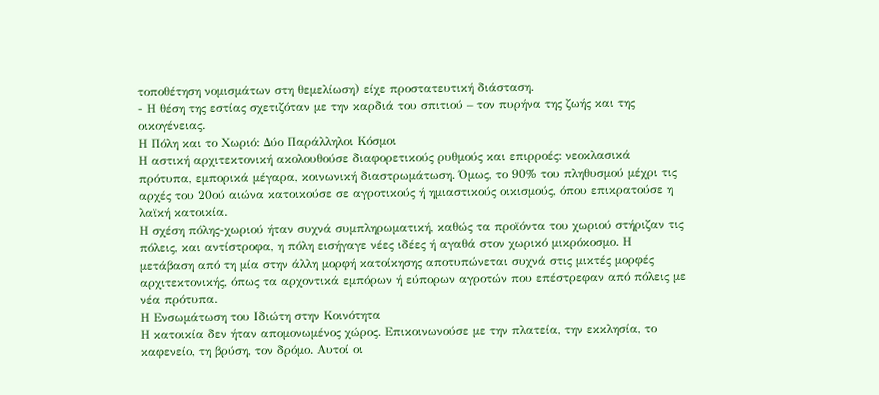τοποθέτηση νομισμάτων στη θεμελίωση) είχε προστατευτική διάσταση.
- Η θέση της εστίας σχετιζόταν με την καρδιά του σπιτιού – τον πυρήνα της ζωής και της οικογένειας.
Η Πόλη και το Χωριό: Δύο Παράλληλοι Κόσμοι
Η αστική αρχιτεκτονική ακολουθούσε διαφορετικούς ρυθμούς και επιρροές: νεοκλασικά πρότυπα, εμπορικά μέγαρα, κοινωνική διαστρωμάτωση. Όμως, το 90% του πληθυσμού μέχρι τις αρχές του 20ού αιώνα κατοικούσε σε αγροτικούς ή ημιαστικούς οικισμούς, όπου επικρατούσε η λαϊκή κατοικία.
Η σχέση πόλης-χωριού ήταν συχνά συμπληρωματική, καθώς τα προϊόντα του χωριού στήριζαν τις πόλεις, και αντίστροφα, η πόλη εισήγαγε νέες ιδέες ή αγαθά στον χωρικό μικρόκοσμο. Η μετάβαση από τη μία στην άλλη μορφή κατοίκησης αποτυπώνεται συχνά στις μικτές μορφές αρχιτεκτονικής, όπως τα αρχοντικά εμπόρων ή εύπορων αγροτών που επέστρεφαν από πόλεις με νέα πρότυπα.
Η Ενσωμάτωση του Ιδιώτη στην Κοινότητα
Η κατοικία δεν ήταν απομονωμένος χώρος. Επικοινωνούσε με την πλατεία, την εκκλησία, το καφενείο, τη βρύση, τον δρόμο. Αυτοί οι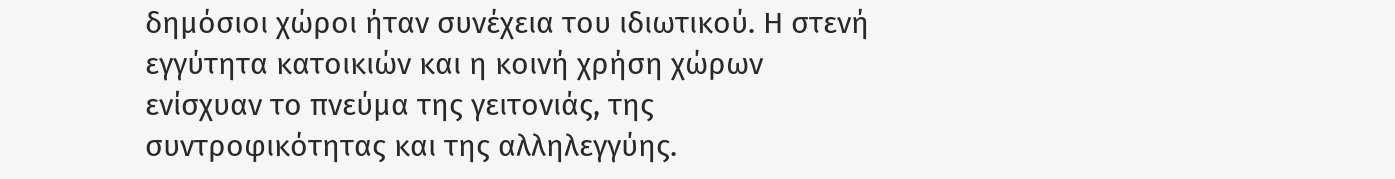δημόσιοι χώροι ήταν συνέχεια του ιδιωτικού. Η στενή εγγύτητα κατοικιών και η κοινή χρήση χώρων ενίσχυαν το πνεύμα της γειτονιάς, της συντροφικότητας και της αλληλεγγύης.